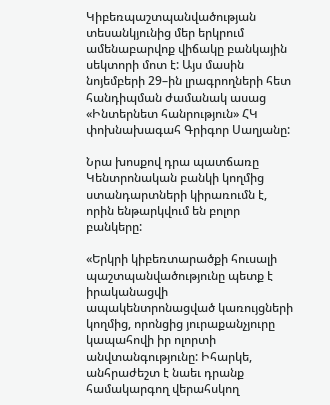Կիբեռպաշտպանվածության տեսանկյունից մեր երկրում ամենաբարվոք վիճակը բանկային  սեկտորի մոտ է: Այս մասին նոյեմբերի 29–ին լրագրողների հետ հանդիպման ժամանակ ասաց «Ինտերնետ հանրություն» ՀԿ փոխնախագահ Գրիգոր Սաղյանը:

Նրա խոսքով դրա պատճառը Կենտրոնական բանկի կողմից ստանդարտների կիրառումն է, որին ենթարկվում են բոլոր բանկերը:

«Երկրի կիբեռտարածքի հուսալի պաշտպանվածությունը պետք է իրականացվի ապակենտրոնացված կառույցների կողմից, որոնցից յուրաքանչյուրը կապահովի իր ոլորտի անվտանգությունը: Իհարկե, անհրաժեշտ է նաեւ դրանք համակարգող վերահսկող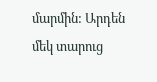մարմին: Արդեն մեկ տարուց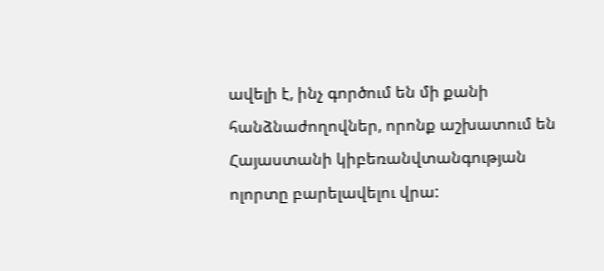ավելի է, ինչ գործում են մի քանի հանձնաժողովներ, որոնք աշխատում են Հայաստանի կիբեռանվտանգության ոլորտը բարելավելու վրա: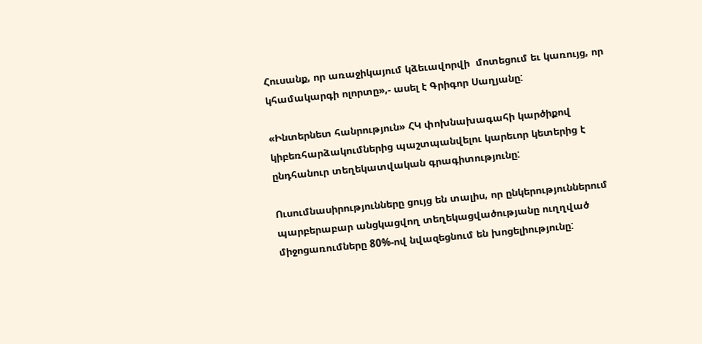Հուսանք, որ առաջիկայում կձեւավորվի  մոտեցում եւ կառույց, որ կհամակարգի ոլորտը»,- ասել է Գրիգոր Սաղյանը:

«Ինտերնետ հանրություն» ՀԿ փոխնախագահի կարծիքով կիբեռհարձակումներից պաշտպանվելու կարեւոր կետերից է ընդհանուր տեղեկատվական գրագիտությունը:

Ուսումնասիրությունները ցույց են տալիս, որ ընկերություններում պարբերաբար անցկացվող տեղեկացվածությանը ուղղված միջոցառումները 80%-ով նվազեցնում են խոցելիությունը: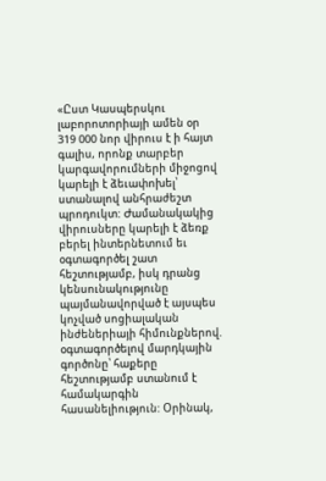«Ըստ Կասպերսկու լաբորոտորիայի ամեն օր 319 000 նոր վիրուս է ի հայտ գալիս, որոնք տարբեր կարգավորումների միջոցով կարելի է ձեւափոխել՝ ստանալով անհրաժեշտ պրոդուկտ: Ժամանակակից վիրուսները կարելի է ձեռք բերել ինտերնետում եւ օգտագործել շատ հեշտությամբ, իսկ դրանց կենսունակությունը պայմանավորված է այսպես կոչված սոցիալական ինժեներիայի հիմունքներով. օգտագործելով մարդկային գործոնը՝ հաքերը հեշտությամբ ստանում է համակարգին հասանելիություն: Օրինակ,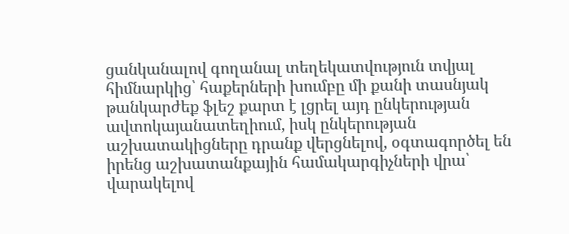ցանկանալով գողանալ տեղեկատվություն տվյալ հիմնարկից՝ հաքերների խումբը մի քանի տասնյակ թանկարժեք ֆլեշ քարտ է լցրել այդ ընկերության ավտոկայանատեղիում, իսկ ընկերության աշխատակիցները դրանք վերցնելով, օգտագործել են իրենց աշխատանքային համակարգիչների վրա՝ վարակելով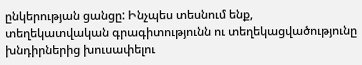ընկերության ցանցը: Ինչպես տեսնում ենք, տեղեկատվական գրագիտությունն ու տեղեկացվածությունը խնդիրներից խուսափելու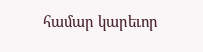համար կարեւոր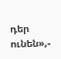դեր ունեն»,-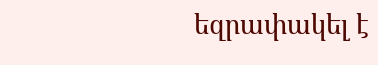եզրափակել է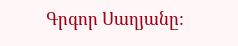Գրգոր Սաղյանը: